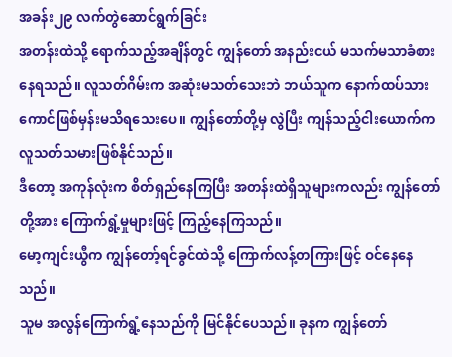အခန်း၂၉ လက်တွဲဆောင်ရွက်ခြင်း
အတန်းထဲသို့ ရောက်သည့်အချိန်တွင် ကျွန်တော် အနည်းငယ် မသက်မသာခံစားနေရသည်။ လူသတ်ဂိမ်းက အဆုံးမသတ်သေးဘဲ ဘယ်သူက နောက်ထပ်သားကောင်ဖြစ်မှန်းမသိရသေးပေ။ ကျွန်တော်တို့မှ လွဲပြီး ကျန်သည့်ငါးယောက်က လူသတ်သမားဖြစ်နိုင်သည်။
ဒီတော့ အကုန်လုံးက စိတ်ရှည်နေကြပြီး အတန်းထဲရှိသူများကလည်း ကျွန်တော်တို့အား ကြောက်ရွံ့မှုများဖြင့် ကြည့်နေကြသည်။
မော့ကျင်းယွီက ကျွန်တော့်ရင်ခွင်ထဲသို့ ကြောက်လန့်တကြားဖြင့် ဝင်နေနေသည်။
သူမ အလွန်ကြောက်ရွံ့နေသည်ကို မြင်နိုင်ပေသည်။ ခုနက ကျွန်တော်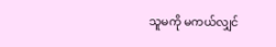သူမကို မကယ်လျှင်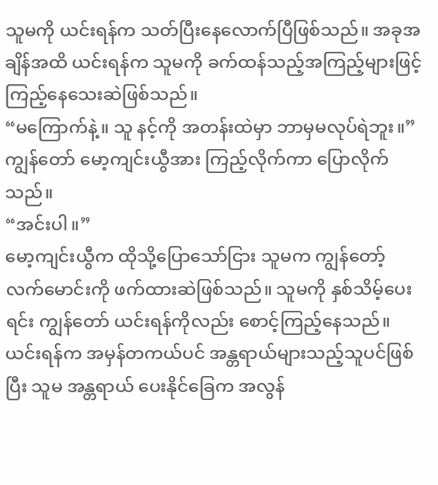သူမကို ယင်းရန်က သတ်ပြီးနေလောက်ပြီဖြစ်သည်။ အခုအချိန်အထိ ယင်းရန်က သူမကို ခက်ထန်သည့်အကြည့်များဖြင့် ကြည့်နေသေးဆဲဖြစ်သည်။
“မကြောက်နဲ့။ သူ နင့်ကို အတန်းထဲမှာ ဘာမှမလုပ်ရဲဘူး။”
ကျွန်တော် မော့ကျင်းယွီအား ကြည့်လိုက်ကာ ပြောလိုက်သည်။
“အင်းပါ။”
မော့ကျင်းယွီက ထိုသို့ပြောသော်ငြား သူမက ကျွန်တော့် လက်မောင်းကို ဖက်ထားဆဲဖြစ်သည်။ သူမကို နှစ်သိမ့်ပေးရင်း ကျွန်တော် ယင်းရန်ကိုလည်း စောင့်ကြည့်နေသည်။
ယင်းရန်က အမှန်တကယ်ပင် အန္တရာယ်များသည့်သူပင်ဖြစ်ပြီး သူမ အန္တရာယ် ပေးနိုင်ခြေက အလွန်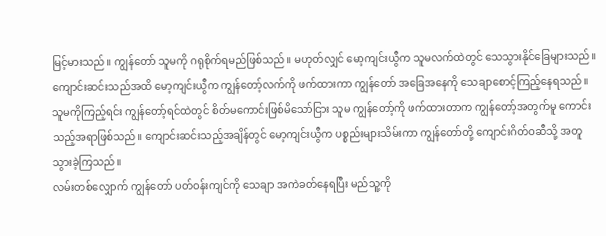မြင့်မားသည်။ ကျွန်တော် သူမကို ဂရုစိုက်ရမည်ဖြစ်သည်။ မဟုတ်လျှင် မော့ကျင်းယွီက သူမလက်ထဲတွင် သေသွားနိုင်ခြေများသည်။
ကျောင်းဆင်းသည်အထိ မော့ကျင်းယွီက ကျွန်တော့်လက်ကို ဖက်ထားကာ ကျွန်တော် အခြေအနေကို သေချာစောင့်ကြည့်နေရသည်။
သူမကိုကြည့်ရင်း ကျွန်တော့်ရင်ထဲတွင် စိတ်မကောင်းဖြစ်မိသော်ငြား သူမ ကျွန်တော့်ကို ဖက်ထားတာက ကျွန်တော့်အတွက်မူ ကောင်းသည့်အရာဖြစ်သည်။ ကျောင်းဆင်းသည့်အချိန်တွင် မော့ကျင်းယွီက ပစ္စည်းများသိမ်းကာ ကျွန်တော်တို့ ကျောင်းဂိတ်ဝဆီသို့ အတူ သွားခဲ့ကြသည်။
လမ်းတစ်လျှောက် ကျွန်တော် ပတ်ဝန်းကျင်ကို သေချာ အကဲခတ်နေရပြီး မည်သူ့ကို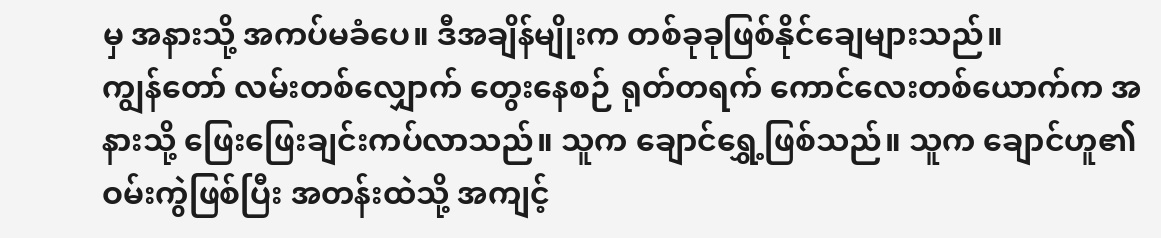မှ အနားသို့ အကပ်မခံပေ။ ဒီအချိန်မျိုးက တစ်ခုခုဖြစ်နိုင်ချေများသည်။
ကျွန်တော် လမ်းတစ်လျှောက် တွေးနေစဉ် ရုတ်တရက် ကောင်လေးတစ်ယောက်က အနားသို့ ဖြေးဖြေးချင်းကပ်လာသည်။ သူက ချောင်ရွှေ့ဖြစ်သည်။ သူက ချောင်ဟူ၏ဝမ်းကွဲဖြစ်ပြီး အတန်းထဲသို့ အကျင့်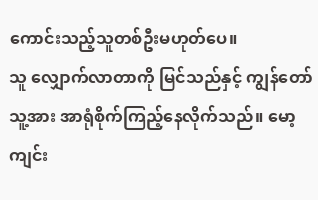ကောင်းသည့်သူတစ်ဦးမဟုတ်ပေ။
သူ လျှောက်လာတာကို မြင်သည်နှင့် ကျွန်တော် သူ့အား အာရုံစိုက်ကြည့်နေလိုက်သည်။ မော့ကျင်း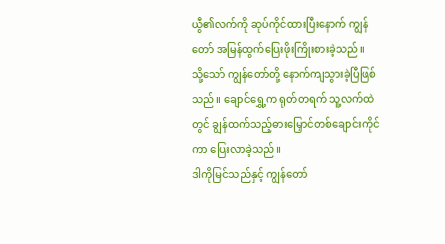ယွီ၏လက်ကို ဆုပ်ကိုင်ထားပြီးနောက် ကျွန်တော် အမြန်ထွက်ပြေးဖိုးကြိုးစားခဲ့သည်။
သို့သော် ကျွန်တော်တို့ နောက်ကျသွားခဲ့ပြီဖြစ်သည်။ ချောင်ရွှေ့က ရုတ်တရက် သူ့လက်ထဲတွင် ချွန်ထက်သည့်ဓားမြှောင်တစ်ချောင်းကိုင်ကာ ပြေးလာခဲ့သည်။
ဒါကိုမြင်သည်နှင့် ကျွန်တော်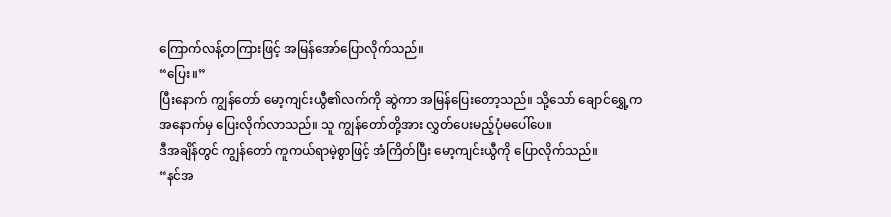ကြောက်လန့်တကြားဖြင့် အမြန်အော်ပြောလိုက်သည်။
“ပြေး။”
ပြီးနောက် ကျွန်တော် မော့ကျင်းယွီ၏လက်ကို ဆွဲကာ အမြန်ပြေးတော့သည်။ သို့သော် ချောင်ရွှေ့က အနောက်မှ ပြေးလိုက်လာသည်။ သူ ကျွန်တော်တို့အား လွှတ်ပေးမည့်ပုံမပေါ်ပေ။
ဒီအချိန်တွင် ကျွန်တော် ကူကယ်ရာမဲ့စွာဖြင့် အံကြိတ်ပြီး မော့ကျင်းယွီကို ပြောလိုက်သည်။
“နင်အ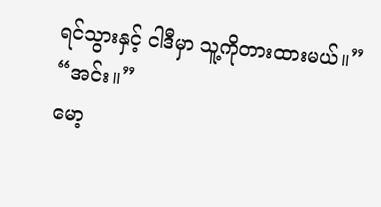ရင်သွားနှင့် ငါဒီမှာ သူ့ကိုတားထားမယ်။”
“အင်း။”
မော့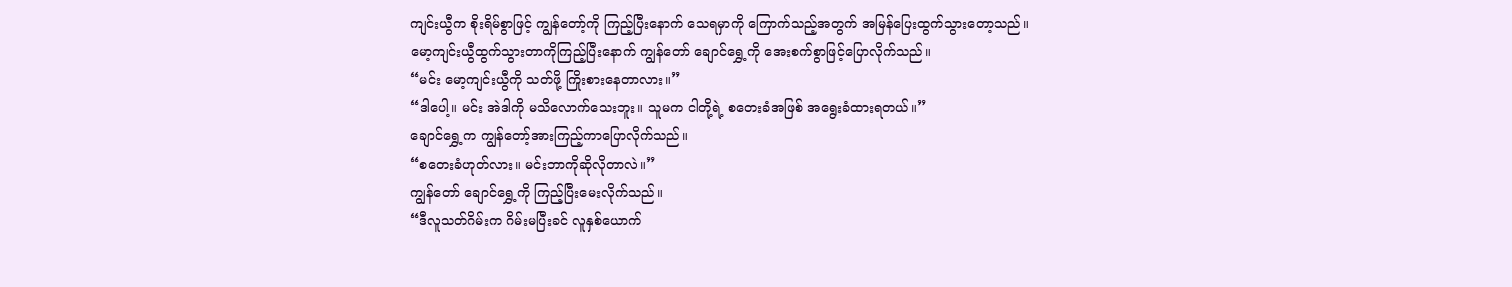ကျင်းယွီက စိုးရိမ်စွာဖြင့် ကျွန်တော့်ကို ကြည့်ပြီးနောက် သေရမှာကို ကြောက်သည့်အတွက် အမြန်ပြေးထွက်သွားတော့သည်။
မော့ကျင်းယွီထွက်သွားတာကိုကြည့်ပြီးနောက် ကျွန်တော် ချောင်ရွှေ့ကို အေးစက်စွာဖြင့်ပြောလိုက်သည်။
“မင်း မော့ကျင်းယွီကို သတ်ဖို့ ကြိုးစားနေတာလား။”
“ဒါပေါ့။ မင်း အဲဒါကို မသိလောက်သေးဘူး။ သူမက ငါတို့ရဲ့ စတေးခံအဖြစ် အရွေးခံထားရတယ်။”
ချောင်ရွှေ့က ကျွန်တော့်အားကြည့်ကာပြောလိုက်သည်။
“စတေးခံဟုတ်လား။ မင်းဘာကိုဆိုလိုတာလဲ။”
ကျွန်တော် ချောင်ရွှေ့ကို ကြည့်ပြီးမေးလိုက်သည်။
“ဒီလူသတ်ဂိမ်းက ဂိမ်းမပြီးခင် လူနှစ်ယောက်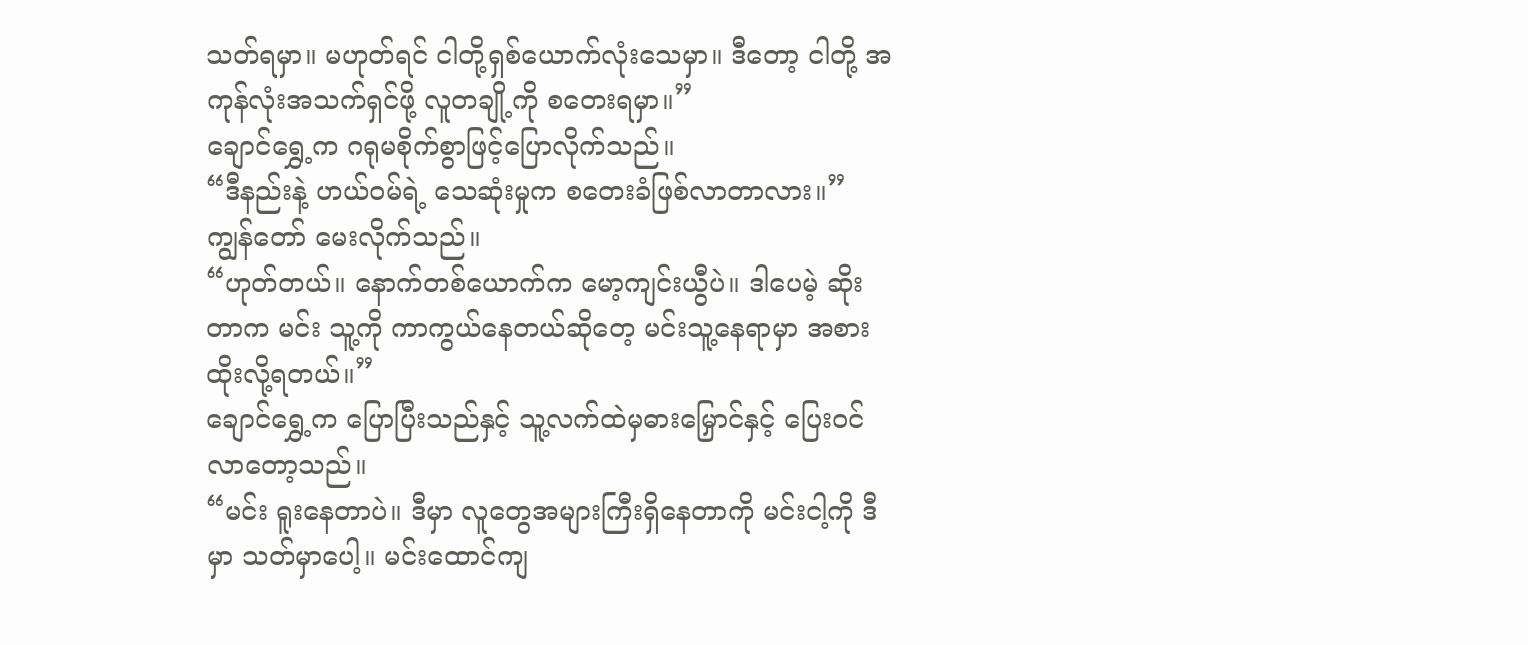သတ်ရမှာ။ မဟုတ်ရင် ငါတို့ရှစ်ယောက်လုံးသေမှာ။ ဒီတော့ ငါတို့ အကုန်လုံးအသက်ရှင်ဖို့ လူတချို့ကို စတေးရမှာ။”
ချောင်ရွှေ့က ဂရုမစိုက်စွာဖြင့်ပြောလိုက်သည်။
“ဒီနည်းနဲ့ ဟယ်ဝမ်ရဲ့ သေဆုံးမှုက စတေးခံဖြစ်လာတာလား။”
ကျွန်တော် မေးလိုက်သည်။
“ဟုတ်တယ်။ နောက်တစ်ယောက်က မော့ကျင်းယွီပဲ။ ဒါပေမဲ့ ဆိုးတာက မင်း သူ့ကို ကာကွယ်နေတယ်ဆိုတေ့ မင်းသူ့နေရာမှာ အစားထိုးလို့ရတယ်။”
ချောင်ရွှေ့က ပြောပြီးသည်နှင့် သူ့လက်ထဲမှဓားမြှောင်နှင့် ပြေးဝင်လာတော့သည်။
“မင်း ရူးနေတာပဲ။ ဒီမှာ လူတွေအများကြီးရှိနေတာကို မင်းငါ့ကို ဒီမှာ သတ်မှာပေါ့။ မင်းထောင်ကျ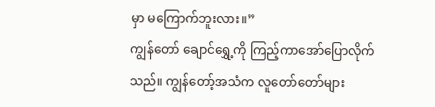မှာ မကြောက်ဘူးလား။”
ကျွန်တော် ချောင်ရွှေ့ကို ကြည့်ကာအော်ပြောလိုက်သည်။ ကျွန်တော့်အသံက လူတော်တော်များ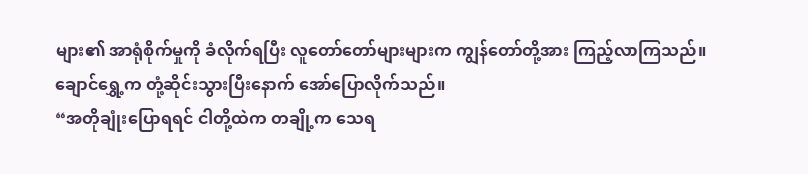များ၏ အာရုံစိုက်မှုကို ခံလိုက်ရပြီး လူတော်တော်များများက ကျွန်တော်တို့အား ကြည့်လာကြသည်။
ချောင်ရွှေ့က တုံ့ဆိုင်းသွားပြီးနောက် အော်ပြောလိုက်သည်။
“အတိုချုံးပြောရရင် ငါတို့ထဲက တချို့က သေရ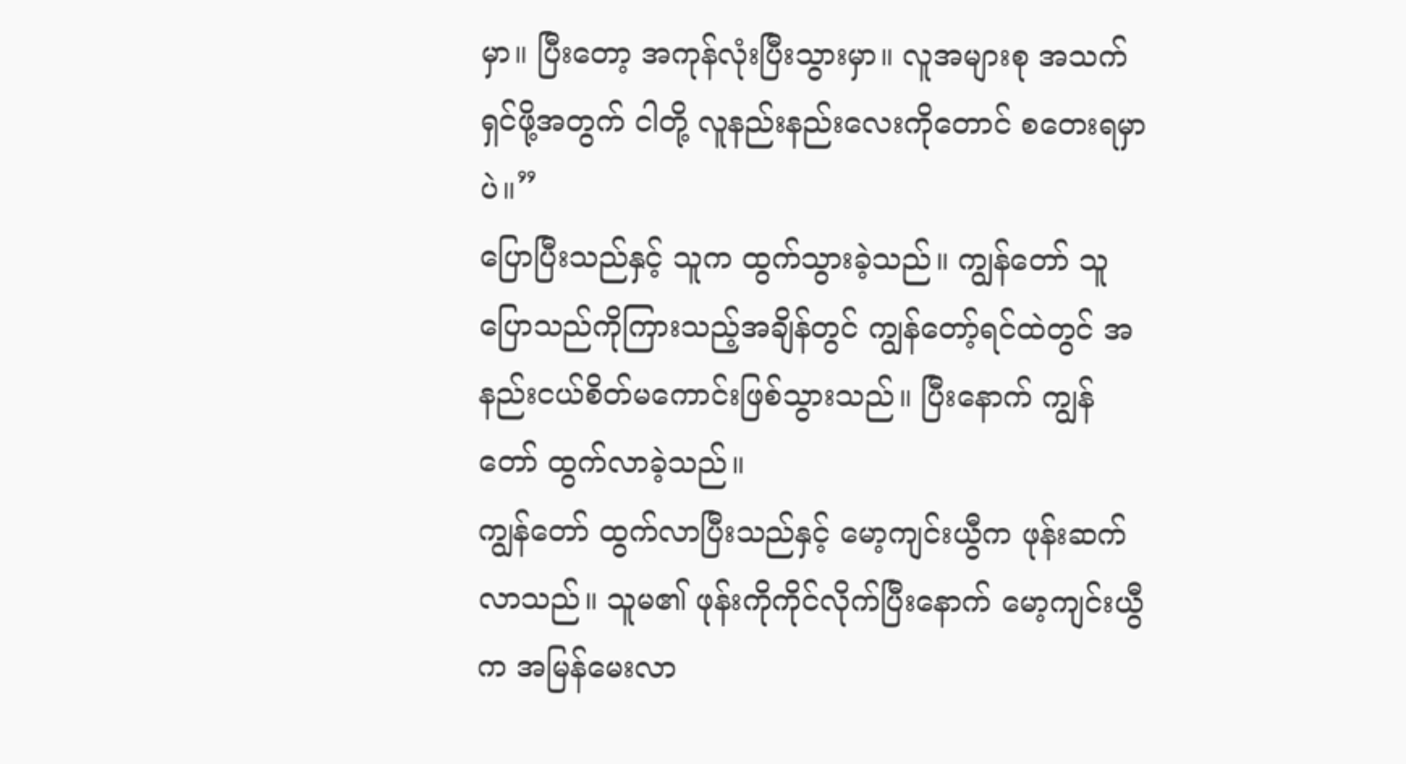မှာ။ ပြီးတော့ အကုန်လုံးပြီးသွားမှာ။ လူအများစု အသက်ရှင်ဖို့အတွက် ငါတို့ လူနည်းနည်းလေးကိုတောင် စတေးရမှာပဲ။”
ပြောပြီးသည်နှင့် သူက ထွက်သွားခဲ့သည်။ ကျွန်တော် သူပြောသည်ကိုကြားသည့်အချိန်တွင် ကျွန်တော့်ရင်ထဲတွင် အနည်းငယ်စိတ်မကောင်းဖြစ်သွားသည်။ ပြီးနောက် ကျွန်တော် ထွက်လာခဲ့သည်။
ကျွန်တော် ထွက်လာပြီးသည်နှင့် မော့ကျင်းယွီက ဖုန်းဆက်လာသည်။ သူမ၏ ဖုန်းကိုကိုင်လိုက်ပြီးနောက် မော့ကျင်းယွီက အမြန်မေးလာ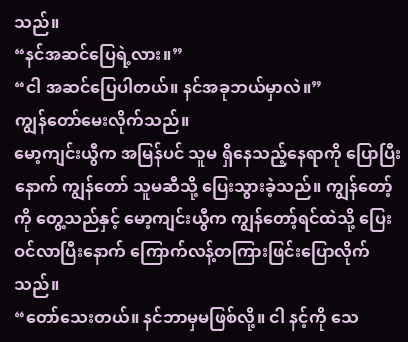သည်။
“နင်အဆင်ပြေရဲ့လား။”
“ငါ အဆင်ပြေပါတယ်။ နင်အခုဘယ်မှာလဲ။”
ကျွန်တော်မေးလိုက်သည်။
မော့ကျင်းယွီက အမြန်ပင် သူမ ရှိနေသည့်နေရာကို ပြောပြီးနောက် ကျွန်တော် သူမဆီသို့ ပြေးသွားခဲ့သည်။ ကျွန်တော့်ကို တွေ့သည်နှင့် မော့ကျင်းယွီက ကျွန်တော့်ရင်ထဲသို့ ပြေးဝင်လာပြီးနောက် ကြောက်လန့်တကြားဖြင်းပြောလိုက်သည်။
“တော်သေးတယ်။ နင်ဘာမှမဖြစ်လို့။ ငါ နင့်ကို သေ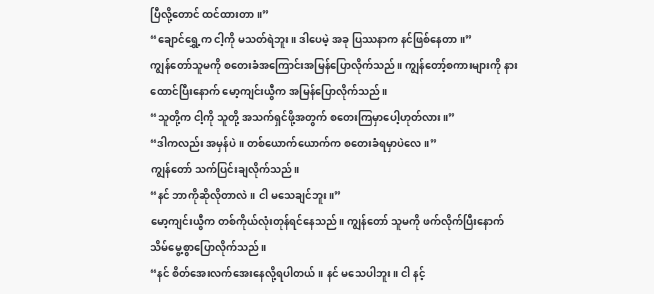ပြီလို့တောင် ထင်ထားတာ။”
“ချောင်ရွှေ့က ငါ့ကို မသတ်ရဲဘူး။ ဒါပေမဲ့ အခု ပြဿနာက နင်ဖြစ်နေတာ။”
ကျွန်တော်သူမကို စတေးခံအကြောင်းအမြန်ပြောလိုက်သည်။ ကျွန်တော့်စကားများကို နားထောင်ပြီးနောက် မော့ကျင်းယွီက အမြန်ပြောလိုက်သည်။
“သူတို့က ငါ့ကို သူတို့ အသက်ရှင်ဖို့အတွက် စတေးကြမှာပေါ့ဟုတ်လား။”
“ဒါကလည်း အမှန်ပဲ။ တစ်ယောက်ယောက်က စတေးခံရမှာပဲလေ။”
ကျွန်တော် သက်ပြင်းချလိုက်သည်။
“နင် ဘာကိုဆိုလိုတာလဲ။ ငါ မသေချင်ဘူး။”
မော့ကျင်းယွီက တစ်ကိုယ်လုံးတုန်ရင်နေသည်။ ကျွန်တော် သူမကို ဖက်လိုက်ပြီးနောက် သိမ်မွေ့စွာပြောလိုက်သည်။
“နင် စိတ်အေးလက်အေးနေလို့ရပါတယ်။ နင် မသေပါဘူး။ ငါ နင့်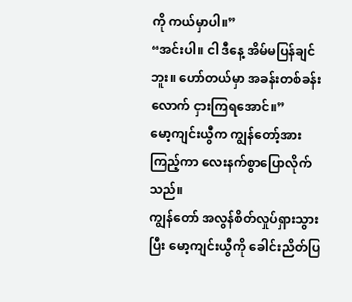ကို ကယ်မှာပါ။”
“အင်းပါ။ ငါ ဒီနေ့ အိမ်မပြန်ချင်ဘူး။ ဟော်တယ်မှာ အခန်းတစ်ခန်းလောက် ငှားကြရအောင်။”
မော့ကျင်းယွီက ကျွန်တော့်အားကြည့်ကာ လေးနက်စွာပြောလိုက်သည်။
ကျွန်တော် အလွန်စိတ်လှုပ်ရှားသွားပြီး မော့ကျင်းယွီကို ခေါင်းညိတ်ပြ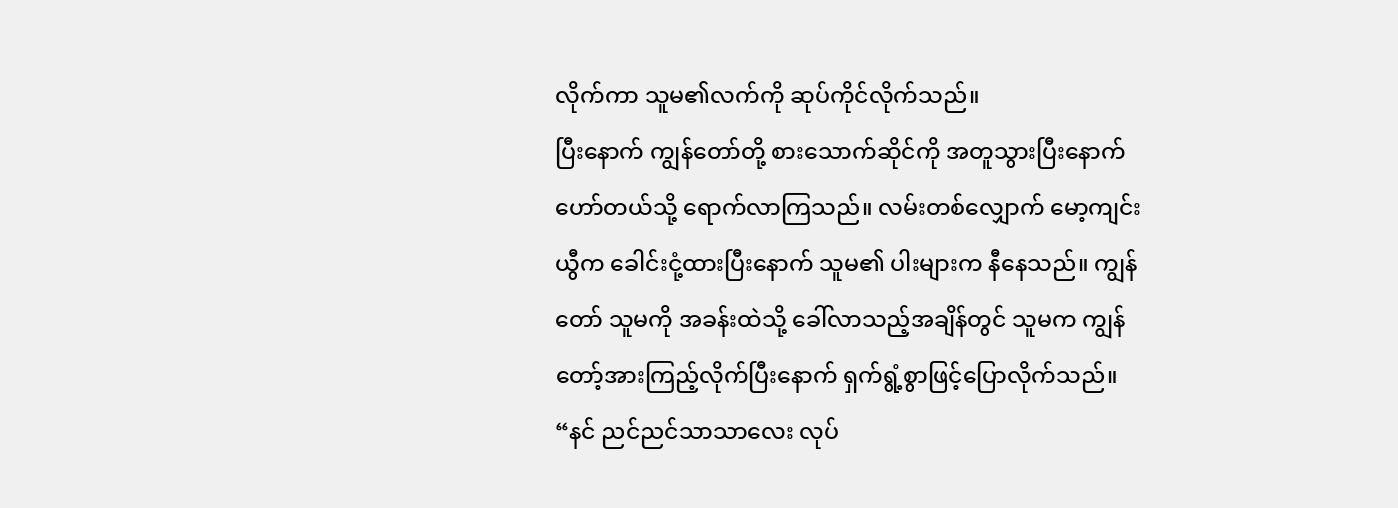လိုက်ကာ သူမ၏လက်ကို ဆုပ်ကိုင်လိုက်သည်။
ပြီးနောက် ကျွန်တော်တို့ စားသောက်ဆိုင်ကို အတူသွားပြီးနောက် ဟော်တယ်သို့ ရောက်လာကြသည်။ လမ်းတစ်လျှောက် မော့ကျင်းယွီက ခေါင်းငုံ့ထားပြီးနောက် သူမ၏ ပါးများက နီနေသည်။ ကျွန်တော် သူမကို အခန်းထဲသို့ ခေါ်လာသည့်အချိန်တွင် သူမက ကျွန်တော့်အားကြည့်လိုက်ပြီးနောက် ရှက်ရွံ့စွာဖြင့်ပြောလိုက်သည်။
“နင် ညင်ညင်သာသာလေး လုပ်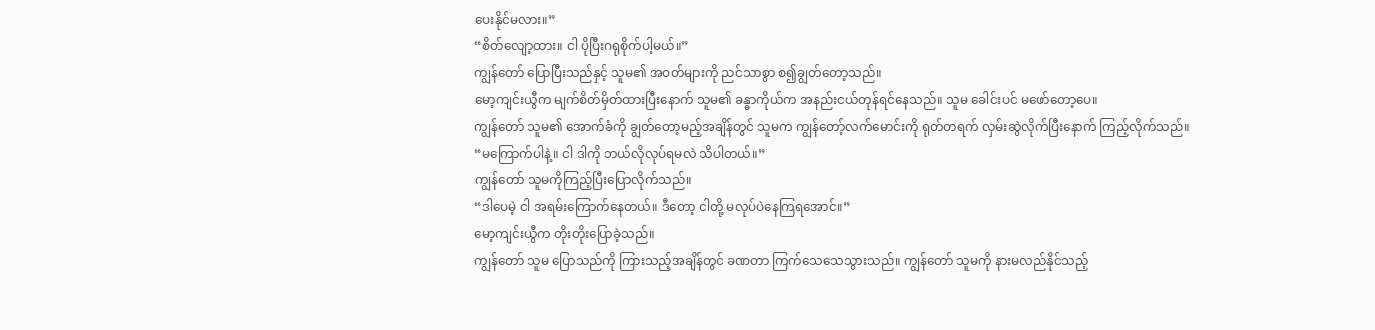ပေးနိုင်မလား။”
“စိတ်လျော့ထား။ ငါ ပိုပြီးဂရုစိုက်ပါ့မယ်။”
ကျွန်တော် ပြောပြီးသည်နှင့် သူမ၏ အဝတ်များကို ညင်သာစွာ စ၍ချွတ်တော့သည်။
မော့ကျင်းယွီက မျက်စိတ်မှိတ်ထားပြီးနောက် သူမ၏ ခန္ဓာကိုယ်က အနည်းငယ်တုန်ရင်နေသည်။ သူမ ခေါင်းပင် မဖော်တော့ပေ။
ကျွန်တော် သူမ၏ အောက်ခံကို ချွတ်တော့မည့်အချိန်တွင် သူမက ကျွန်တော့်လက်မောင်းကို ရုတ်တရက် လှမ်းဆွဲလိုက်ပြီးနောက် ကြည့်လိုက်သည်။
“မကြောက်ပါနဲ့။ ငါ ဒါကို ဘယ်လိုလုပ်ရမလဲ သိပါတယ်။”
ကျွန်တော် သူမကိုကြည့်ပြီးပြောလိုက်သည်။
“ဒါပေမဲ့ ငါ အရမ်းကြောက်နေတယ်။ ဒီတော့ ငါတို့ မလုပ်ပဲနေကြရအောင်။”
မော့ကျင်းယွီက တိုးတိုးပြောခဲ့သည်။
ကျွန်တော် သူမ ပြောသည်ကို ကြားသည့်အချိန်တွင် ခဏတာ ကြက်သေသေသွားသည်။ ကျွန်တော် သူမကို နားမလည်နိုင်သည့်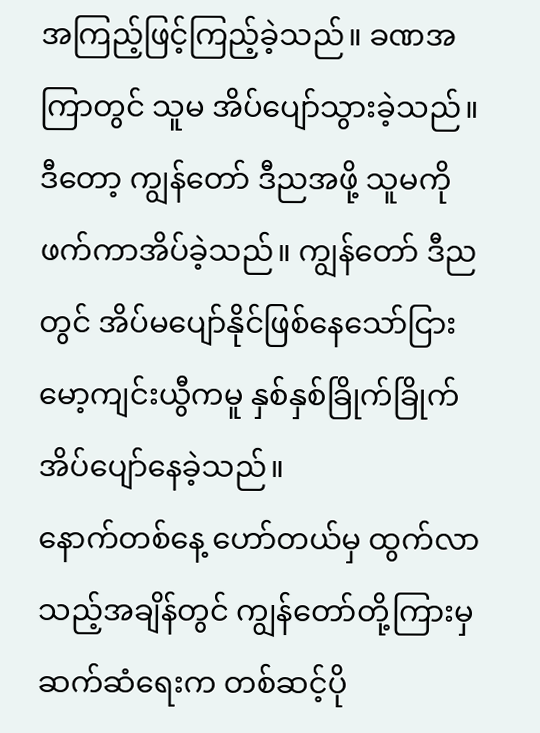အကြည့်ဖြင့်ကြည့်ခဲ့သည်။ ခဏအကြာတွင် သူမ အိပ်ပျော်သွားခဲ့သည်။
ဒီတော့ ကျွန်တော် ဒီညအဖို့ သူမကို ဖက်ကာအိပ်ခဲ့သည်။ ကျွန်တော် ဒီညတွင် အိပ်မပျော်နိုင်ဖြစ်နေသော်ငြား မော့ကျင်းယွီကမူ နှစ်နှစ်ခြိုက်ခြိုက်အိပ်ပျော်နေခဲ့သည်။
နောက်တစ်နေ့ ဟော်တယ်မှ ထွက်လာသည့်အချိန်တွင် ကျွန်တော်တို့ကြားမှ ဆက်ဆံရေးက တစ်ဆင့်ပို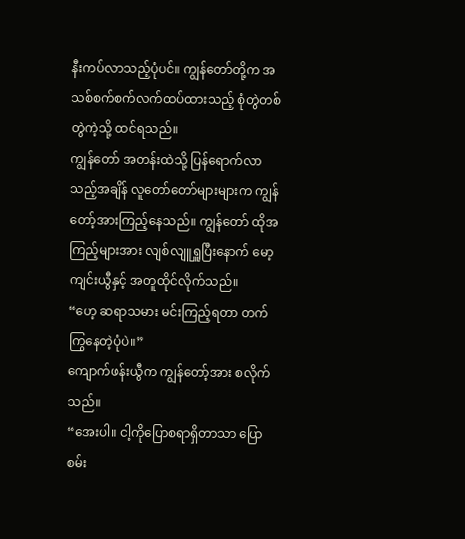နီးကပ်လာသည့်ပုံပင်။ ကျွန်တော်တို့က အသစ်စက်စက်လက်ထပ်ထားသည့် စုံတွဲတစ်တွဲကဲ့သို့ ထင်ရသည်။
ကျွန်တော် အတန်းထဲသို့ ပြန်ရောက်လာသည့်အချိန် လူတော်တော်များများက ကျွန်တော့်အားကြည့်နေသည်။ ကျွန်တော် ထိုအကြည့်များအား လျစ်လျူရှူပြီးနောက် မော့ကျင်းယွီနှင့် အတူထိုင်လိုက်သည်။
“ဟေ့ ဆရာသမား မင်းကြည့်ရတာ တက်ကြွနေတဲ့ပုံပဲ။”
ကျောက်ဖန်းယွီက ကျွန်တော့်အား စလိုက်သည်။
“အေးပါ။ ငါ့ကိုပြောစရာရှိတာသာ ပြောစမ်း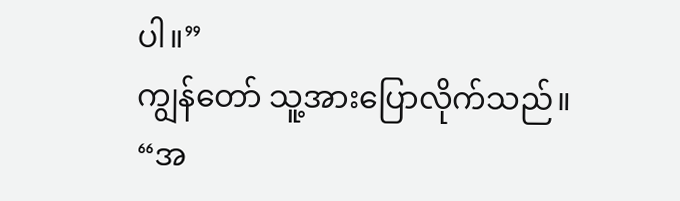ပါ။”
ကျွန်တော် သူ့အားပြောလိုက်သည်။
“အ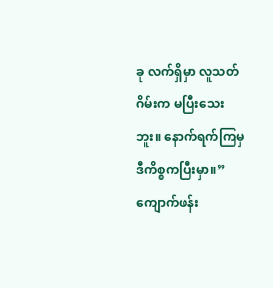ခု လက်ရှိမှာ လူသတ်ဂိမ်းက မပြီးသေးဘူး။ နောက်ရက်ကြမှ ဒီကိစ္စကပြီးမှာ။”
ကျောက်ဖန်း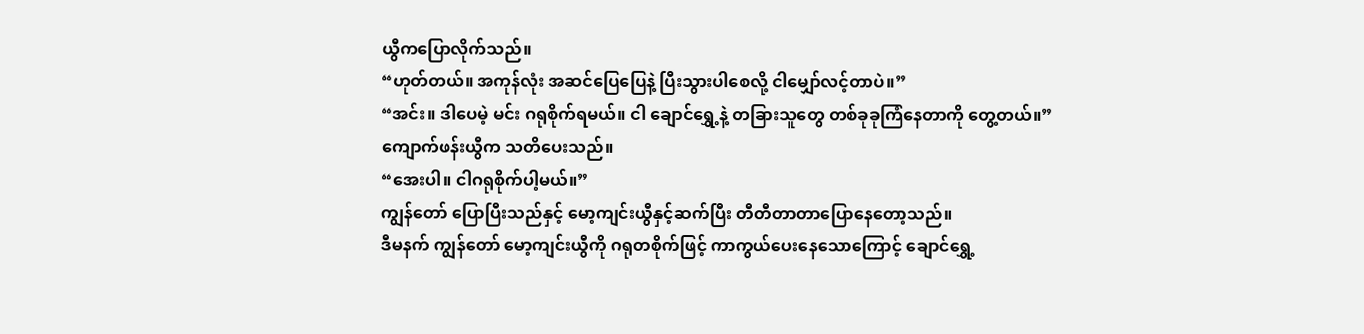ယွီကပြောလိုက်သည်။
“ဟုတ်တယ်။ အကုန်လုံး အဆင်ပြေပြေနဲ့ ပြီးသွားပါစေလို့ ငါမျှော်လင့်တာပဲ။”
“အင်း။ ဒါပေမဲ့ မင်း ဂရုစိုက်ရမယ်။ ငါ ချောင်ရွှေ့နဲ့ တခြားသူတွေ တစ်ခုခုကြံနေတာကို တွေ့တယ်။”
ကျောက်ဖန်းယွီက သတိပေးသည်။
“အေးပါ။ ငါဂရုစိုက်ပါ့မယ်။”
ကျွန်တော် ပြောပြီးသည်နှင့် မော့ကျင်းယွီနှင့်ဆက်ပြီး တီတီတာတာပြောနေတော့သည်။
ဒီမနက် ကျွန်တော် မော့ကျင်းယွီကို ဂရုတစိုက်ဖြင့် ကာကွယ်ပေးနေသောကြောင့် ချောင်ရွှေ့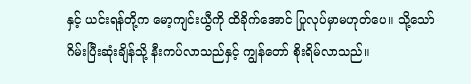နှင့် ယင်းရန်တို့က မော့ကျင်းယွီကို ထိခိုက်အောင် ပြုလုပ်မှာမဟုတ်ပေ။ သို့သော် ဂိမ်းပြီးဆုံးချိန်သို့ နီးကပ်လာသည်နှင့် ကျွန်တော် စိုးရိမ်လာသည်။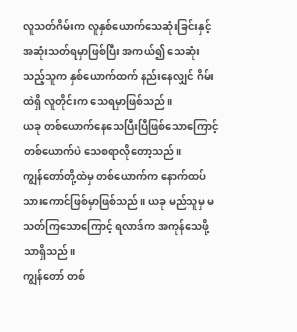လူသတ်ဂိမ်းက လူနှစ်ယောက်သေဆုံးခြင်းနှင့် အဆုံးသတ်ရမှာဖြစ်ပြီး အကယ်၍ သေဆုံးသည့်သူက နှစ်ယောက်ထက် နည်းနေလျှင် ဂိမ်းထဲရှိ လူတိုင်းက သေရမှာဖြစ်သည်။
ယခု တစ်ယောက်နေသေပြီးပြီဖြစ်သောကြောင့် တစ်ယောက်ပဲ သေစရာလိုတော့သည်။
ကျွန်တော်တို့ထဲမှ တစ်ယောက်က နောက်ထပ်သားကောင်ဖြစ်မှာဖြစ်သည်။ ယခု မည်သူမှ မသတ်ကြသောကြောင့် ရလာဒ်က အကုန်သေဖို့သာရှိသည်။
ကျွန်တော် တစ်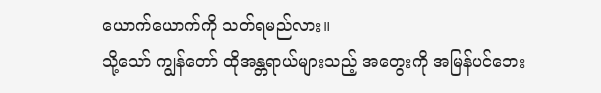ယောက်ယောက်ကို သတ်ရမည်လား။
သို့သော် ကျွန်တော် ထိုအန္တရာယ်များသည့် အတွေးကို အမြန်ပင်ဘေး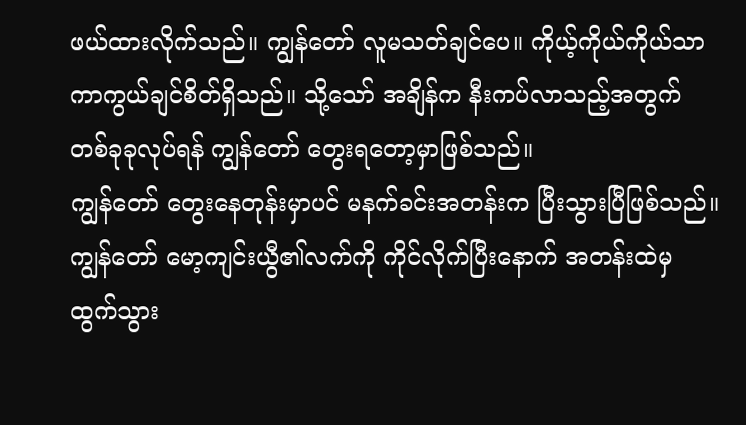ဖယ်ထားလိုက်သည်။ ကျွန်တော် လူမသတ်ချင်ပေ။ ကိုယ့်ကိုယ်ကိုယ်သာ ကာကွယ်ချင်စိတ်ရှိသည်။ သို့သော် အချိန်က နီးကပ်လာသည့်အတွက် တစ်ခုခုလုပ်ရန် ကျွန်တော် တွေးရတော့မှာဖြစ်သည်။
ကျွန်တော် တွေးနေတုန်းမှာပင် မနက်ခင်းအတန်းက ပြီးသွားပြီဖြစ်သည်။ ကျွန်တော် မော့ကျင်းယွီ၏လက်ကို ကိုင်လိုက်ပြီးနောက် အတန်းထဲမှ ထွက်သွား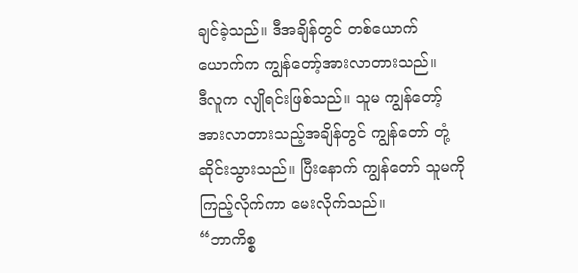ချင်ခဲ့သည်။ ဒီအချိန်တွင် တစ်ယောက်ယောက်က ကျွန်တော့်အားလာတားသည်။
ဒီလူက လျိုရင်းဖြစ်သည်။ သူမ ကျွန်တော့်အားလာတားသည့်အချိန်တွင် ကျွန်တော် တုံ့ဆိုင်းသွားသည်။ ပြီးနောက် ကျွန်တော် သူမကိုကြည့်လိုက်ကာ မေးလိုက်သည်။
“ဘာကိစ္စ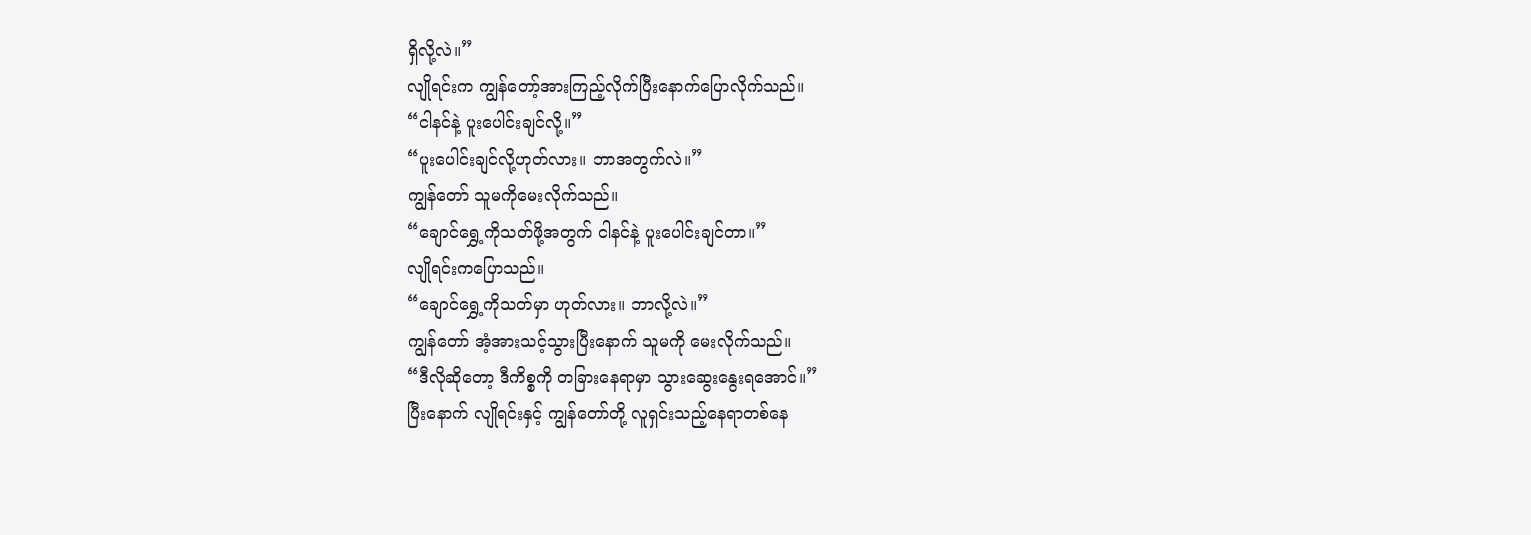ရှိလို့လဲ။”
လျိုရင်းက ကျွန်တော့်အားကြည့်လိုက်ပြီးနောက်ပြောလိုက်သည်။
“ငါနင်နဲ့ ပူးပေါင်းချင်လို့။”
“ပူးပေါင်းချင်လို့ဟုတ်လား။ ဘာအတွက်လဲ။”
ကျွန်တော် သူမကိုမေးလိုက်သည်။
“ချောင်ရွှေ့ကိုသတ်ဖို့အတွက် ငါနင်နဲ့ ပူးပေါင်းချင်တာ။”
လျိုရင်းကပြောသည်။
“ချောင်ရွှေ့ကိုသတ်မှာ ဟုတ်လား။ ဘာလို့လဲ။”
ကျွန်တော် အံ့အားသင့်သွားပြီးနောက် သူမကို မေးလိုက်သည်။
“ဒီလိုဆိုတော့ ဒီကိစ္စကို တခြားနေရာမှာ သွားဆွေးနွေးရအောင်။”
ပြီးနောက် လျိုရင်းနှင့် ကျွန်တော်တို့ လူရှင်းသည့်နေရာတစ်နေ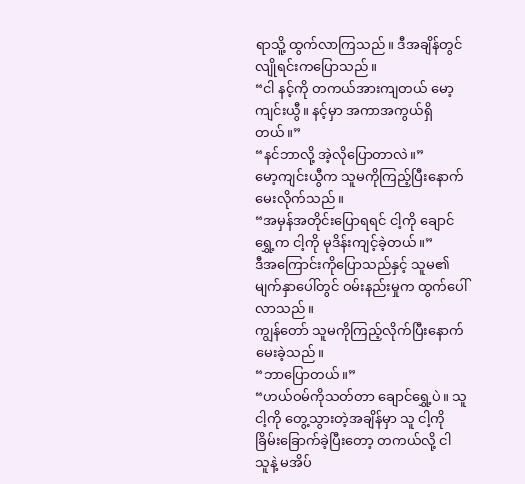ရာသိူ့ ထွက်လာကြသည်။ ဒီအချိန်တွင် လျိုရင်းကပြောသည်။
“ငါ နင့်ကို တကယ်အားကျတယ် မော့ကျင်းယွီ။ နင့်မှာ အကာအကွယ်ရှိတယ်။”
“နင်ဘာလို့ အဲ့လိုပြောတာလဲ။”
မော့ကျင်းယွီက သူမကိုကြည့်ပြီးနောက် မေးလိုက်သည်။
“အမှန်အတိုင်းပြောရရင် ငါ့ကို ချောင်ရွှေ့က ငါ့ကို မုဒိန်းကျင့်ခဲ့တယ်။”
ဒီအကြောင်းကိုပြောသည်နှင့် သူမ၏ မျက်နှာပေါ်တွင် ဝမ်းနည်းမှုက ထွက်ပေါ်လာသည်။
ကျွန်တော် သူမကိုကြည့်လိုက်ပြီးနောက် မေးခဲ့သည်။
“ဘာပြောတယ်။”
“ဟယ်ဝမ်ကိုသတ်တာ ချောင်ရွှေ့ပဲ။ သူ ငါ့ကို တွေ့သွားတဲ့အချိန်မှာ သူ ငါ့ကို ခြိမ်းခြောက်ခဲ့ပြီးတော့ တကယ်လို့ ငါ သူနဲ့ မအိပ်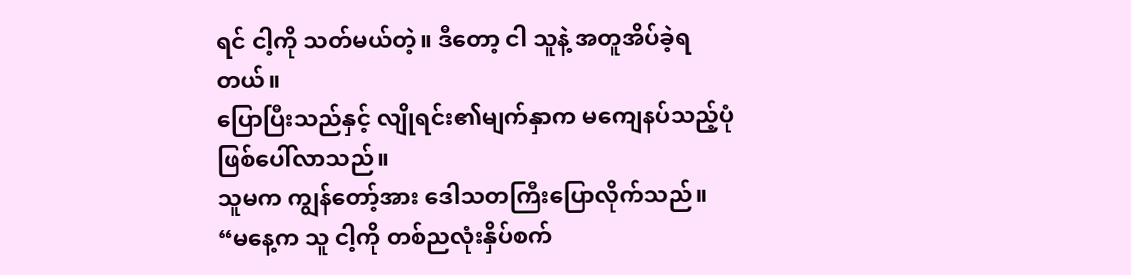ရင် ငါ့ကို သတ်မယ်တဲ့။ ဒီတော့ ငါ သူနဲ့ အတူအိပ်ခဲ့ရတယ်။
ပြောပြီးသည်နှင့် လျိုရင်း၏မျက်နှာက မကျေနပ်သည့်ပုံဖြစ်ပေါ်လာသည်။
သူမက ကျွန်တော့်အား ဒေါသတကြီးပြောလိုက်သည်။
“မနေ့က သူ ငါ့ကို တစ်ညလုံးနှိပ်စက်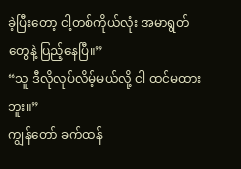ခဲ့ပြီးတော့ ငါ့တစ်ကိုယ်လုံး အမာရွတ်တွေနဲ့ ပြည့်နေပြီ။”
“သူ ဒီလိုလုပ်လိမ့်မယ်လို့ ငါ ထင်မထားဘူး။”
ကျွန်တော် ခက်ထန်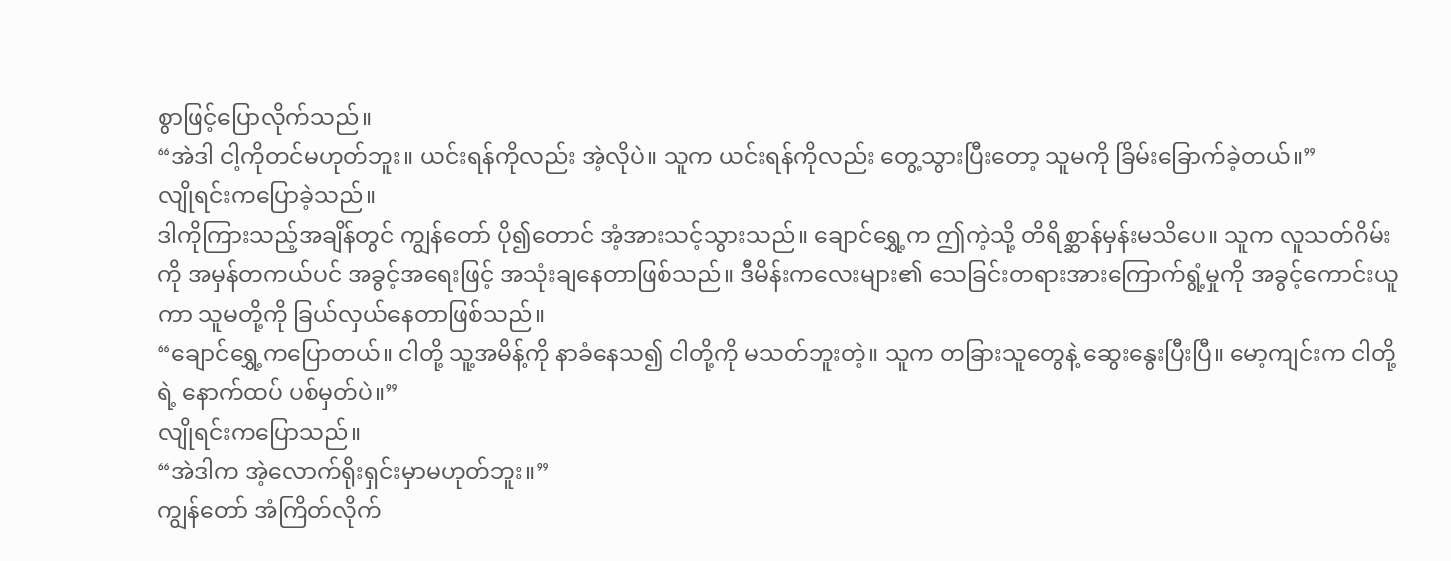စွာဖြင့်ပြောလိုက်သည်။
“အဲဒါ ငါ့ကိုတင်မဟုတ်ဘူး။ ယင်းရန်ကိုလည်း အဲ့လိုပဲ။ သူက ယင်းရန်ကိုလည်း တွေ့သွားပြီးတော့ သူမကို ခြိမ်းခြောက်ခဲ့တယ်။”
လျိုရင်းကပြောခဲ့သည်။
ဒါကိုကြားသည့်အချိန်တွင် ကျွန်တော် ပို၍တောင် အံ့အားသင့်သွားသည်။ ချောင်ရွှေ့က ဤကဲ့သို့ တိရိစ္ဆာန်မှန်းမသိပေ။ သူက လူသတ်ဂိမ်းကို အမှန်တကယ်ပင် အခွင့်အရေးဖြင့် အသုံးချနေတာဖြစ်သည်။ ဒီမိန်းကလေးများ၏ သေခြင်းတရားအားကြောက်ရွံ့မှုကို အခွင့်ကောင်းယူကာ သူမတို့ကို ခြယ်လှယ်နေတာဖြစ်သည်။
“ချောင်ရွှေ့ကပြောတယ်။ ငါတို့ သူ့အမိန့်ကို နာခံနေသ၍ ငါတို့ကို မသတ်ဘူးတဲ့။ သူက တခြားသူတွေနဲ့ ဆွေးနွေးပြီးပြီ။ မော့ကျင်းက ငါတို့ရဲ့ နောက်ထပ် ပစ်မှတ်ပဲ။”
လျိုရင်းကပြောသည်။
“အဲဒါက အဲ့လောက်ရိုးရှင်းမှာမဟုတ်ဘူး။”
ကျွန်တော် အံကြိတ်လိုက်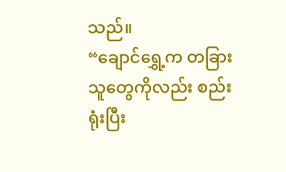သည်။
“ချောင်ရွှေ့က တခြားသူတွေကိုလည်း စည်းရုံးပြီး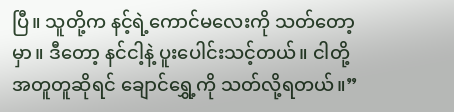ပြီ။ သူတို့က နင့်ရဲ့ကောင်မလေးကို သတ်တော့မှာ။ ဒီတော့ နင်ငါ့နဲ့ ပူးပေါင်းသင့်တယ်။ ငါတို့ အတူတူဆိုရင် ချောင်ရွှေ့ကို သတ်လို့ရတယ်။”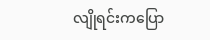လျိုရင်းကပြော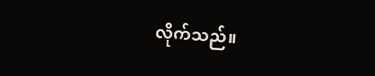လိုက်သည်။